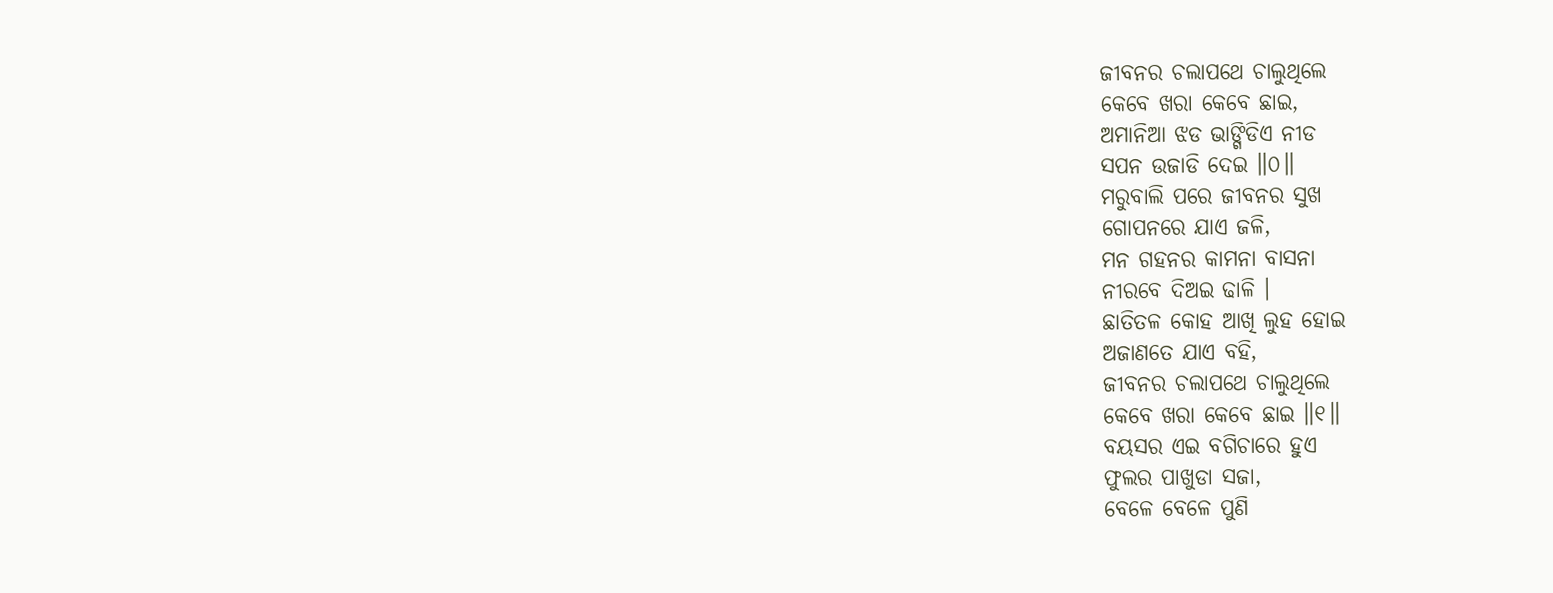ଜୀବନର ଚଲାପଥେ ଚାଲୁଥିଲେ
କେବେ ଖରା କେବେ ଛାଇ,
ଅମାନିଆ ଝଡ ଭାଙ୍ଗିଡିଏ ନୀଡ
ସପନ ଉଜାଡି ଦେଇ ॥୦॥
ମରୁବାଲି ପରେ ଜୀବନର ସୁଖ
ଗୋପନରେ ଯାଏ ଜଳି,
ମନ ଗହନର କାମନା ବାସନା
ନୀରବେ ଦିଅଇ ଢାଳି ।
ଛାତିତଳ କୋହ ଆଖି ଲୁହ ହୋଇ
ଅଜାଣତେ ଯାଏ ବହି,
ଜୀବନର ଚଲାପଥେ ଚାଲୁଥିଲେ
କେବେ ଖରା କେବେ ଛାଇ ॥୧॥
ବୟସର ଏଇ ବଗିଚାରେ ହୁଏ
ଫୁଲର ପାଖୁଡା ସଜା,
ବେଳେ ବେଳେ ପୁଣି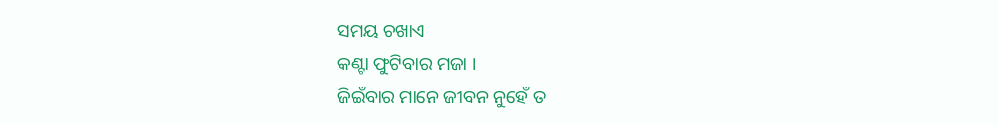ସମୟ ଚଖାଏ
କଣ୍ଟା ଫୁଟିବାର ମଜା ।
ଜିଇଁବାର ମାନେ ଜୀବନ ନୁହେଁ ତ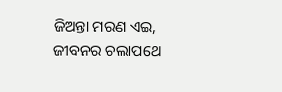ଜିଅନ୍ତା ମରଣ ଏଇ,
ଜୀବନର ଚଲାପଥେ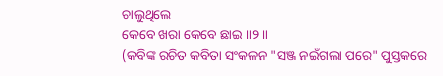ଚାଲୁଥିଲେ
କେବେ ଖରା କେବେ ଛାଇ ॥୨॥
(କବିଙ୍କ ରଚିତ କବିତା ସଂକଳନ "ସଞ୍ଜ ନଇଁଗଲା ପରେ" ପୁସ୍ତକରେ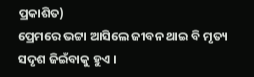ପ୍ରକାଶିତ)
ପ୍ରେମରେ ଭଟ୍ଟା ଆସିଲେ ଜୀବନ ଥାଇ ବି ମୃତ୍ୟ ସଦୃଶ ଜିଇଁବାକୁ ହୁଏ ।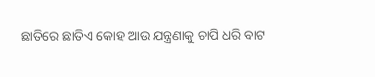ଛାତିରେ ଛାତିଏ କୋହ ଆଉ ଯନ୍ତ୍ରଣାକୁ ଚାପି ଧରି ବାଟ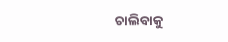ଚାଲିବାକୁ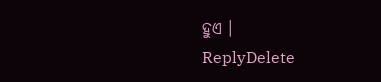ହୁଏ ।
ReplyDelete